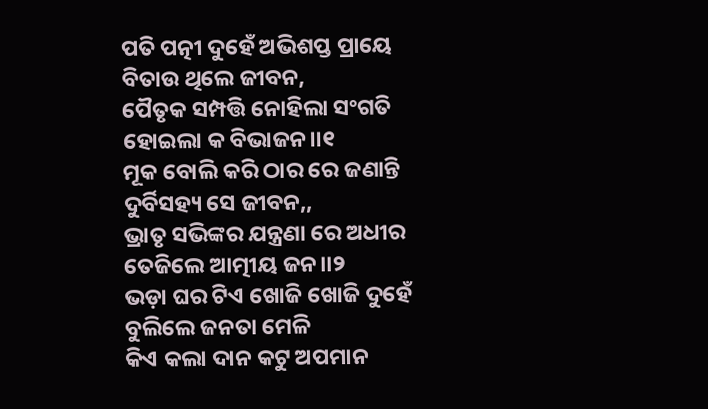ପତି ପତ୍ନୀ ଦୁହେଁ ଅଭିଶପ୍ତ ପ୍ରାୟେ
ବିତାଉ ଥିଲେ ଜୀବନ,
ପୈତୃକ ସମ୍ପତ୍ତି ନୋହିଲା ସଂଗତି
ହୋଇଲା କ ବିଭାଜନ।।୧
ମୂକ ବୋଲି କରି ଠାର ରେ ଜଣାନ୍ତି
ଦୁର୍ବିସହ୍ୟ ସେ ଜୀବନ,,
ଭ୍ରାତୃ ସଭିଙ୍କର ଯନ୍ତ୍ରଣା ରେ ଅଧୀର
ତେଜିଲେ ଆତ୍ମୀୟ ଜନ।।୨
ଭଡ଼ା ଘର ଟିଏ ଖୋଜି ଖୋଜି ଦୁହେଁ
ବୁଲିଲେ ଜନତା ମେଳି
କିଏ କଲା ଦାନ କଟୁ ଅପମାନ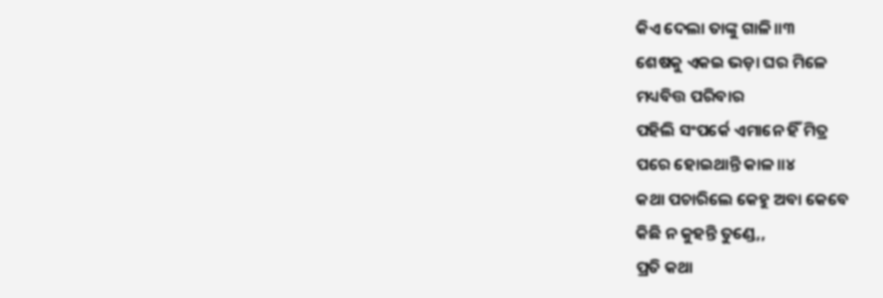କିଏ ଦେଲା ତାଙ୍କୁ ଗାଳି।।୩
ଶେଷକୁ ଏକଇ ଭଡ଼ା ଘର ମିଳେ
ମଧ୍ୟବିତ୍ତ ପରିବାର
ପହିଲି ସଂପର୍କେ ଏମାନେ ହିଁ ମିତ୍ର
ପରେ ହୋଇଥାନ୍ତି କାଳ।।୪
କଥା ପଚାରିଲେ କେହୁ ଅବା କେବେ
କିଛି ନ କୁହନ୍ତି ତୁଣ୍ଡେ,,
ପ୍ରତି କଥା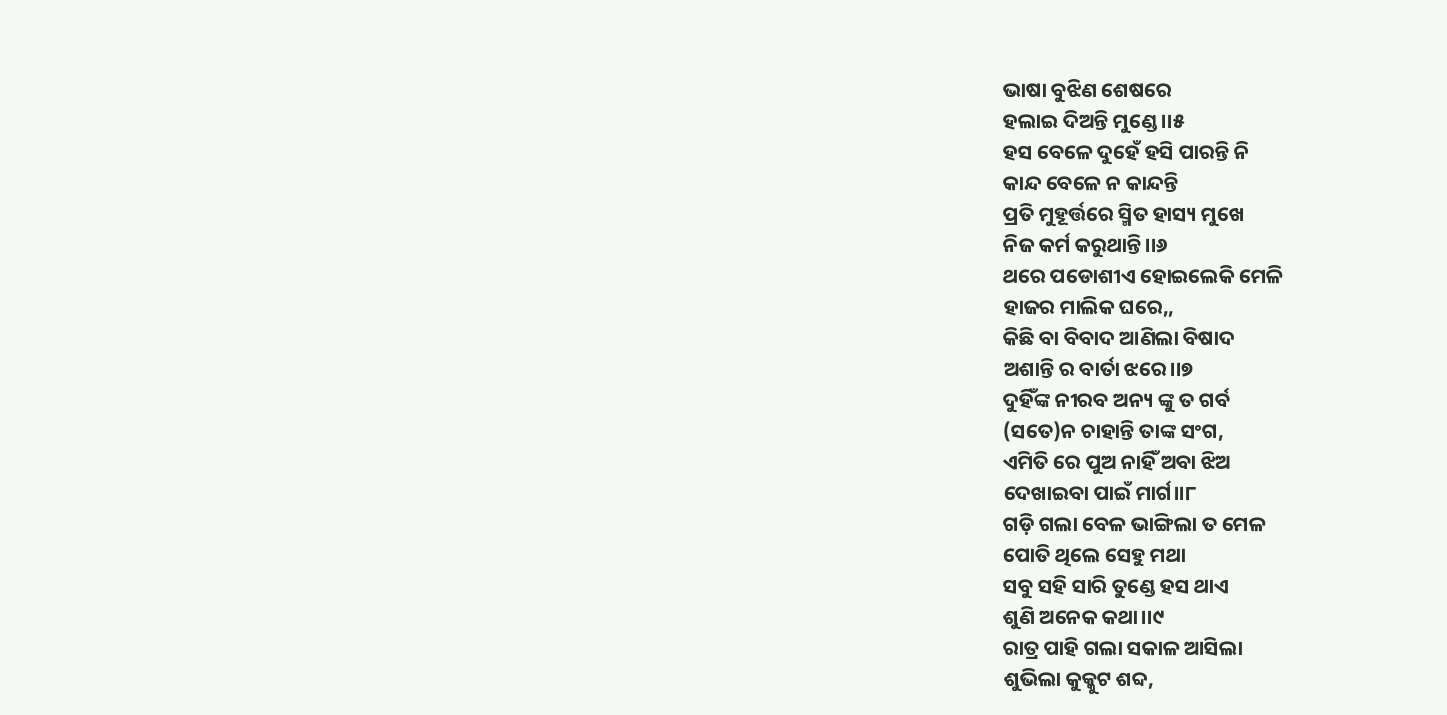ଭାଷା ବୁଝିଣ ଶେଷରେ
ହଲାଇ ଦିଅନ୍ତି ମୁଣ୍ଡେ।।୫
ହସ ବେଳେ ଦୁହେଁ ହସି ପାରନ୍ତି ନି
କାନ୍ଦ ବେଳେ ନ କାନ୍ଦନ୍ତି
ପ୍ରତି ମୁହୂର୍ତ୍ତରେ ସ୍ମିତ ହାସ୍ୟ ମୁଖେ
ନିଜ କର୍ମ କରୁଥାନ୍ତି।।୬
ଥରେ ପଡୋଶୀଏ ହୋଇଲେକି ମେଳି
ହାଜର ମାଲିକ ଘରେ,,
କିଛି ବା ବିବାଦ ଆଣିଲା ବିଷାଦ
ଅଶାନ୍ତି ର ବାର୍ତା ଝରେ।।୭
ଦୁହିଁଙ୍କ ନୀରବ ଅନ୍ୟ ଙ୍କୁ ତ ଗର୍ବ
(ସତେ)ନ ଚାହାନ୍ତି ତାଙ୍କ ସଂଗ,
ଏମିତି ରେ ପୁଅ ନାହିଁ ଅବା ଝିଅ
ଦେଖାଇବା ପାଇଁ ମାର୍ଗ।।୮
ଗଡ଼ି ଗଲା ବେଳ ଭାଙ୍ଗିଲା ତ ମେଳ
ପୋତି ଥିଲେ ସେହୁ ମଥା
ସବୁ ସହି ସାରି ତୁଣ୍ଡେ ହସ ଥାଏ
ଶୁଣି ଅନେକ କଥା।।୯
ରାତ୍ର ପାହି ଗଲା ସକାଳ ଆସିଲା
ଶୁଭିଲା କୁକ୍କୁଟ ଶବ୍ଦ,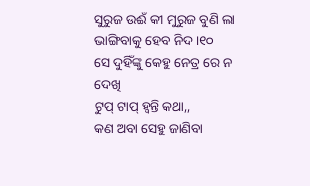ସୁରୁଜ ଉଈଁ କୀ ମୁରୁଜ ବୁଣି ଲା
ଭାଙ୍ଗିବାକୁ ହେବ ନିଦ।୧୦
ସେ ଦୁହିଁଙ୍କୁ କେହୁ ନେତ୍ର ରେ ନ ଦେଖି
ଟୁପ୍ ଟାପ୍ ହ୍ୱନ୍ତି କଥା,,
କଣ ଅବା ସେହୁ ଜାଣିବା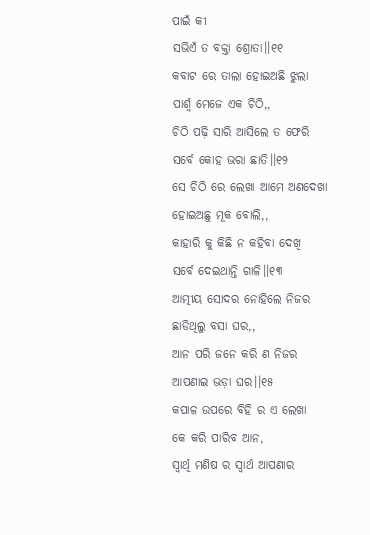ପାଇଁ କୀ
ସଭିଏଁ ତ ବକ୍ତା ଶ୍ରୋତା।।୧୧
କବାଟ ରେ ତାଲା ହୋଇଅଛି ଝୁଲା
ପାର୍ଶ୍ୱ ମେଜେ ଏକ ଚିଠି,,
ଚିଠି ପଢ଼ି ସାରି ଆସିଲେ ତ ଫେରି
ସର୍ବେ କୋହ ଭରା ଛାତି।।୧୨
ସେ ଚିଠି ରେ ଲେଖା ଆମେ ଅଣଦେଖା
ହୋଇଅଛୁ ମୂକ ବୋଲି,,
କାହାରି କୁ କିଛି ନ କହିବା ଦେଖି
ସର୍ବେ ଦେଇଥାନ୍ତି ଗାଳି।।୧୩
ଆତ୍ମୀୟ ସୋଦର ନୋହିଲେ ନିଜର
ଛାଡିଥିଲୁ ବସା ଘର,,
ଆନ ପରି ଜନେ କରି ଣ ନିଜର
ଆପଣାଇ ଭଡ଼ା ଘର।।୧୫
କପାଳ ଉପରେ ବିହି ର ଏ ଲେଖା
କେ କରି ପାରିବ ଆନ,
ସ୍ୱାର୍ଥି ମଣିଷ ର ସ୍ୱାର୍ଥ ଆପଣାର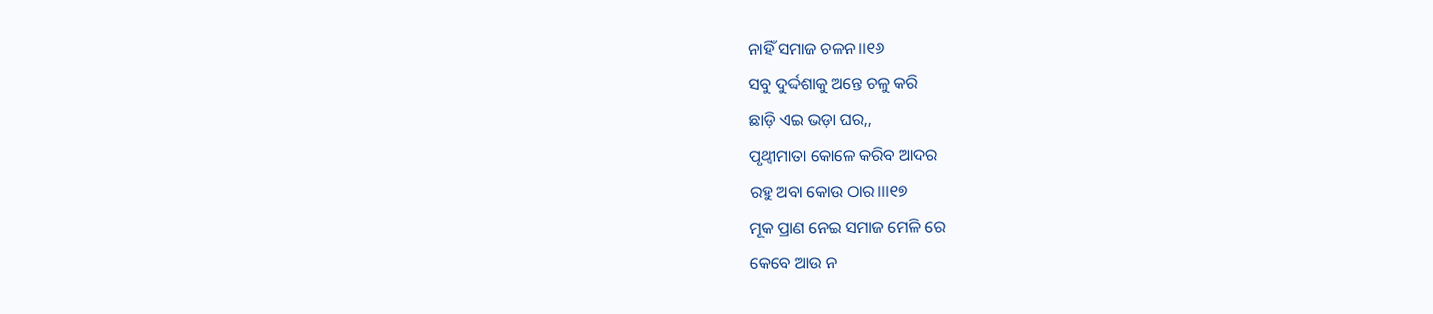ନାହିଁ ସମାଜ ଚଳନ।।୧୬
ସବୁ ଦୁର୍ଦ୍ଦଶାକୁ ଅନ୍ତେ ଚଳୁ କରି
ଛାଡ଼ି ଏଇ ଭଡ଼ା ଘର,,
ପୃଥ୍ୱୀମାତା କୋଳେ କରିବ ଆଦର
ରହୁ ଅବା କୋଉ ଠାର।।।୧୭
ମୂକ ପ୍ରାଣ ନେଇ ସମାଜ ମେଳି ରେ
କେବେ ଆଉ ନ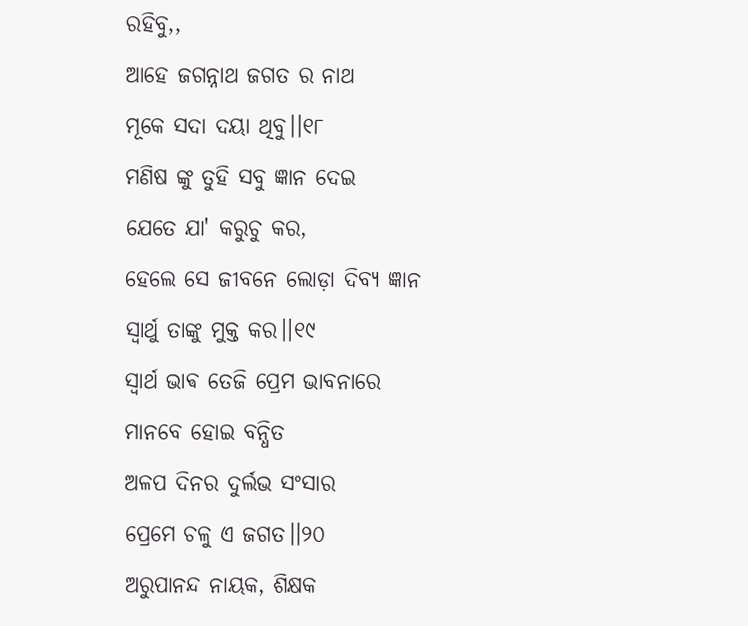ରହିବୁ,,
ଆହେ ଜଗନ୍ନାଥ ଜଗତ ର ନାଥ
ମୂକେ ସଦା ଦୟା ଥିବୁ।।୧୮
ମଣିଷ ଙ୍କୁ ତୁହି ସବୁ ଜ୍ଞାନ ଦେଇ
ଯେତେ ଯା' କରୁଚୁ କର,
ହେଲେ ସେ ଜୀବନେ ଲୋଡ଼ା ଦିବ୍ୟ ଜ୍ଞାନ
ସ୍ଵାର୍ଥୁ ତାଙ୍କୁ ମୁକ୍ତ କର।।୧୯
ସ୍ୱାର୍ଥ ଭାଵ ତେଜି ପ୍ରେମ ଭାବନାରେ
ମାନବେ ହୋଇ ବନ୍ଧିତ
ଅଳପ ଦିନର ଦୁର୍ଲଭ ସଂସାର
ପ୍ରେମେ ଚଳୁ ଏ ଜଗତ।।୨୦
ଅରୁପାନନ୍ଦ ନାୟକ, ଶିକ୍ଷକ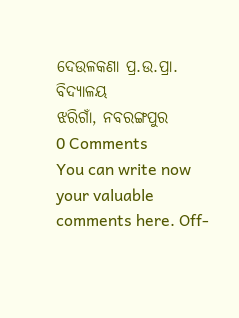ଦେଉଳକଣା ପ୍ର.ଉ.ପ୍ରା. ବିଦ୍ୟାଳୟ
ଝରିଗାଁ, ନବରଙ୍ଗପୁର
0 Comments
You can write now your valuable comments here. Off-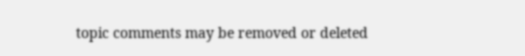topic comments may be removed or deleted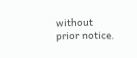without prior notice.